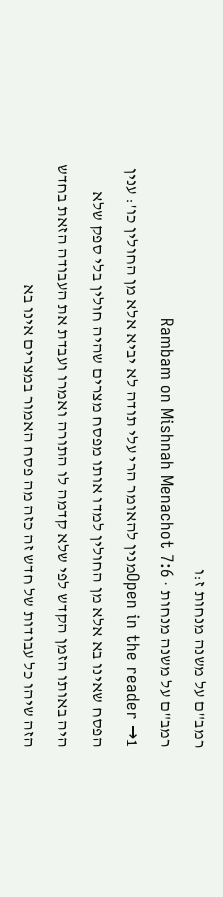רמב"ם על משנה מנחות ז:ו
רמב"ם על משנה מנחות · Rambam on Mishnah Menachot 7:6
Open in the reader →1מנין להאומר הרי עלי תודה לא יביא אלא מן החולין כו': ענין הפסח שאינו בא אלא מן החולין למדו אותו מפסח מצרים שהיה חולין בלי ספק שלא היה באותו הזמן הקדש לפי שלא קדמה לו התורה ואמרו ועבדת את העבודה הזאת בחדש הזה שיהו כל עבודות של חדש זה כזה מה פסח האמור במצרים אינו בא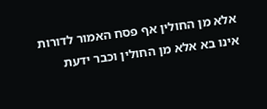אלא מן החולין אף פסח האמור לדורות אינו בא אלא מן החולין וכבר ידעת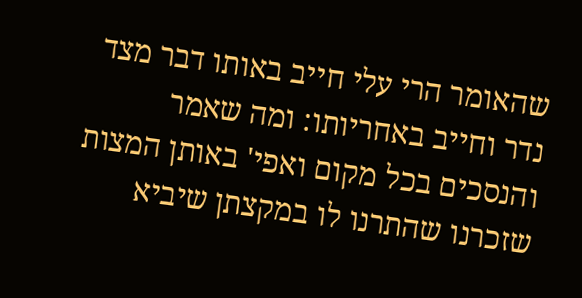שהאומר הרי עלי חייב באותו דבר מצד נדר וחייב באחריותו: ומה שאמר והנסכים בכל מקום ואפי' באותן המצות שזכרנו שהתרנו לו במקצתן שיביא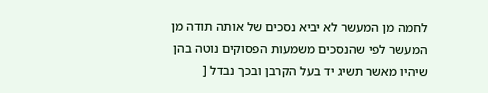לחמה מן המעשר לא יביא נסכים של אותה תודה מן המעשר לפי שהנסכים משמעות הפסוקים נוטה בהן שיהיו מאשר תשיג יד בעל הקרבן ובכך נבדל [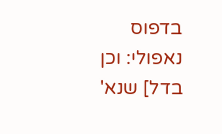בדפוס נאפולי: וכן בדל] שנא'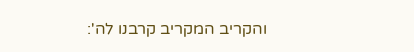והקריב המקריב קרבנו לה':